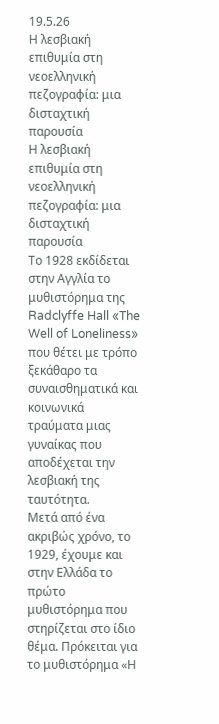19.5.26
Η λεσβιακή επιθυμία στη νεοελληνική πεζογραφία: μια δισταχτική παρουσία
Η λεσβιακή επιθυμία στη νεοελληνική πεζογραφία: μια δισταχτική παρουσία
Το 1928 εκδίδεται στην Αγγλία το μυθιστόρημα της Radclyffe Hall «The Well of Loneliness» που θέτει με τρόπο ξεκάθαρο τα συναισθηματικά και κοινωνικά τραύματα μιας γυναίκας που αποδέχεται την λεσβιακή της ταυτότητα.
Μετά από ένα ακριβώς χρόνο, το 1929, έχουμε και στην Ελλάδα το πρώτο μυθιστόρημα που στηρίζεται στο ίδιο θέμα. Πρόκειται για το μυθιστόρημα «Η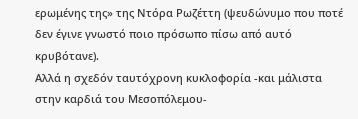ερωμένης της» της Ντόρα Ρωζέττη (ψευδώνυμο που ποτέ δεν έγινε γνωστό ποιο πρόσωπο πίσω από αυτό κρυβότανε).
Αλλά η σχεδόν ταυτόχρονη κυκλοφορία -και μάλιστα στην καρδιά του Μεσοπόλεμου-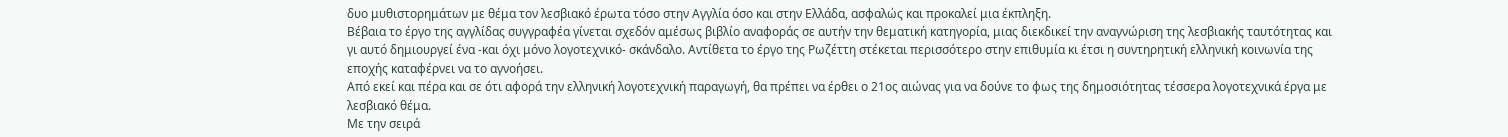δυο μυθιστορημάτων με θέμα τον λεσβιακό έρωτα τόσο στην Αγγλία όσο και στην Ελλάδα, ασφαλώς και προκαλεί μια έκπληξη.
Βέβαια το έργο της αγγλίδας συγγραφέα γίνεται σχεδόν αμέσως βιβλίο αναφοράς σε αυτήν την θεματική κατηγορία, μιας διεκδικεί την αναγνώριση της λεσβιακής ταυτότητας και γι αυτό δημιουργεί ένα -και όχι μόνο λογοτεχνικό- σκάνδαλο. Αντίθετα το έργο της Ρωζέττη στέκεται περισσότερο στην επιθυμία κι έτσι η συντηρητική ελληνική κοινωνία της εποχής καταφέρνει να το αγνοήσει.
Από εκεί και πέρα και σε ότι αφορά την ελληνική λογοτεχνική παραγωγή, θα πρέπει να έρθει ο 21ος αιώνας για να δούνε το φως της δημοσιότητας τέσσερα λογοτεχνικά έργα με λεσβιακό θέμα.
Με την σειρά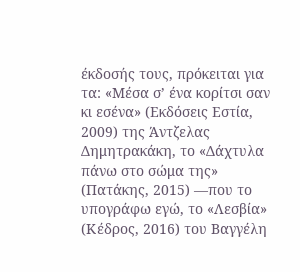έκδοσής τους, πρόκειται για τα: «Μέσα σ’ ένα κορίτσι σαν κι εσένα» (Εκδόσεις Εστία, 2009) της Άντζελας Δημητρακάκη, το «Δάχτυλα πάνω στο σώμα της» (Πατάκης, 2015) —που το υπογράφω εγώ, το «Λεσβία» (Κέδρος, 2016) του Βαγγέλη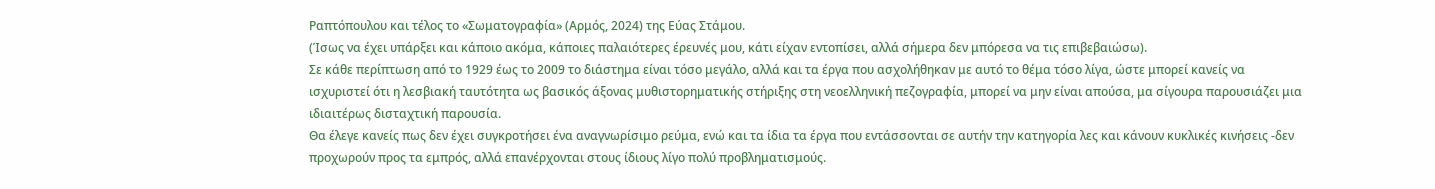Ραπτόπουλου και τέλος το «Σωματογραφία» (Αρμός, 2024) της Εύας Στάμου.
(Ίσως να έχει υπάρξει και κάποιο ακόμα, κάποιες παλαιότερες έρευνές μου, κάτι είχαν εντοπίσει, αλλά σήμερα δεν μπόρεσα να τις επιβεβαιώσω).
Σε κάθε περίπτωση από το 1929 έως το 2009 το διάστημα είναι τόσο μεγάλο, αλλά και τα έργα που ασχολήθηκαν με αυτό το θέμα τόσο λίγα, ώστε μπορεί κανείς να ισχυριστεί ότι η λεσβιακή ταυτότητα ως βασικός άξονας μυθιστορηματικής στήριξης στη νεοελληνική πεζογραφία, μπορεί να μην είναι απούσα, μα σίγουρα παρουσιάζει μια ιδιαιτέρως δισταχτική παρουσία.
Θα έλεγε κανείς πως δεν έχει συγκροτήσει ένα αναγνωρίσιμο ρεύμα, ενώ και τα ίδια τα έργα που εντάσσονται σε αυτήν την κατηγορία λες και κάνουν κυκλικές κινήσεις -δεν προχωρούν προς τα εμπρός, αλλά επανέρχονται στους ίδιους λίγο πολύ προβληματισμούς.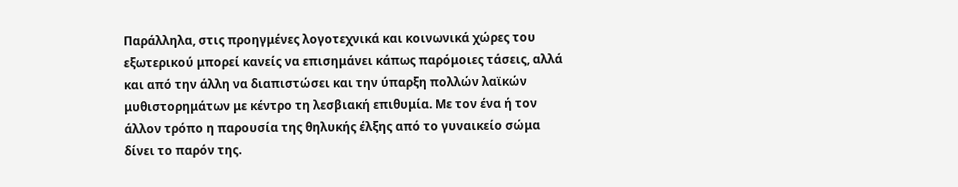Παράλληλα, στις προηγμένες λογοτεχνικά και κοινωνικά χώρες του εξωτερικού μπορεί κανείς να επισημάνει κάπως παρόμοιες τάσεις, αλλά και από την άλλη να διαπιστώσει και την ύπαρξη πολλών λαϊκών μυθιστορημάτων με κέντρο τη λεσβιακή επιθυμία. Με τον ένα ή τον άλλον τρόπο η παρουσία της θηλυκής έλξης από το γυναικείο σώμα δίνει το παρόν της.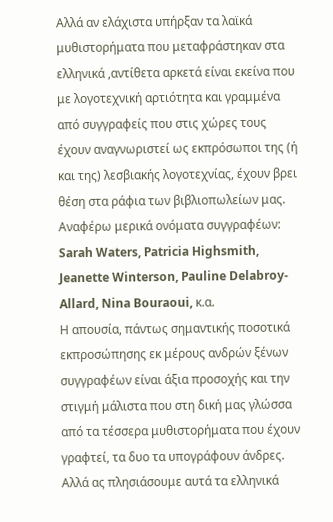Αλλά αν ελάχιστα υπήρξαν τα λαϊκά μυθιστορήματα που μεταφράστηκαν στα ελληνικά ,αντίθετα αρκετά είναι εκείνα που με λογοτεχνική αρτιότητα και γραμμένα από συγγραφείς που στις χώρες τους έχουν αναγνωριστεί ως εκπρόσωποι της (ή και της) λεσβιακής λογοτεχνίας, έχουν βρει θέση στα ράφια των βιβλιοπωλείων μας.
Αναφέρω μερικά ονόματα συγγραφέων: Sarah Waters, Patricia Highsmith, Jeanette Winterson, Pauline Delabroy-Allard, Nina Bouraoui, κ.α.
Η απουσία, πάντως σημαντικής ποσοτικά εκπροσώπησης εκ μέρους ανδρών ξένων συγγραφέων είναι άξια προσοχής και την στιγμή μάλιστα που στη δική μας γλώσσα από τα τέσσερα μυθιστορήματα που έχουν γραφτεί, τα δυο τα υπογράφουν άνδρες.
Αλλά ας πλησιάσουμε αυτά τα ελληνικά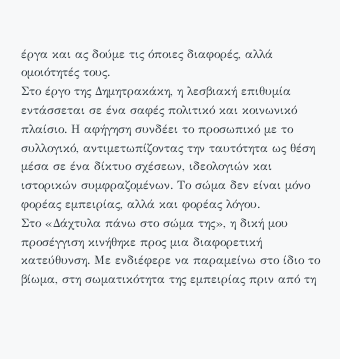έργα και ας δούμε τις όποιες διαφορές, αλλά ομοιότητές τους.
Στο έργο της Δημητρακάκη, η λεσβιακή επιθυμία εντάσσεται σε ένα σαφές πολιτικό και κοινωνικό πλαίσιο. Η αφήγηση συνδέει το προσωπικό με το συλλογικό, αντιμετωπίζοντας την ταυτότητα ως θέση μέσα σε ένα δίκτυο σχέσεων, ιδεολογιών και ιστορικών συμφραζομένων. Το σώμα δεν είναι μόνο φορέας εμπειρίας, αλλά και φορέας λόγου.
Στο «Δάχτυλα πάνω στο σώμα της», η δική μου προσέγγιση κινήθηκε προς μια διαφορετική κατεύθυνση. Με ενδιέφερε να παραμείνω στο ίδιο το βίωμα, στη σωματικότητα της εμπειρίας πριν από τη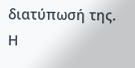διατύπωσή της. Η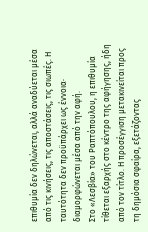επιθυμία δεν δηλώνεται, αλλά αναδύεται μέσα από τις κινήσεις, τις αποστάσεις, τις σιωπές. Η ταυτότητα δεν προϋπάρχει ως έννοια· διαμορφώνεται μέσα από την αφή.
Στο «Λεσβία» του Ραπτόπουλου, η επιθυμία τίθεται εξαρχής στο κέντρο της αφήγησης, ήδη από τον τίτλο. Η προσέγγιση μετακινείται προς τη δημόσια σφαίρα, εξετάζοντας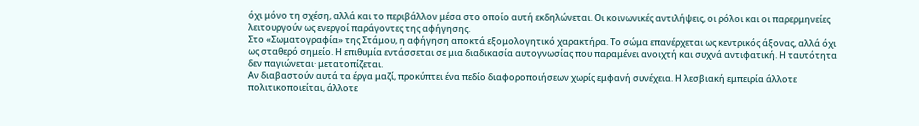όχι μόνο τη σχέση, αλλά και το περιβάλλον μέσα στο οποίο αυτή εκδηλώνεται. Οι κοινωνικές αντιλήψεις, οι ρόλοι και οι παρερμηνείες λειτουργούν ως ενεργοί παράγοντες της αφήγησης.
Στο «Σωματογραφία» της Στάμου, η αφήγηση αποκτά εξομολογητικό χαρακτήρα. Το σώμα επανέρχεται ως κεντρικός άξονας, αλλά όχι ως σταθερό σημείο. Η επιθυμία εντάσσεται σε μια διαδικασία αυτογνωσίας που παραμένει ανοιχτή και συχνά αντιφατική. Η ταυτότητα δεν παγιώνεται· μετατοπίζεται.
Αν διαβαστούν αυτά τα έργα μαζί, προκύπτει ένα πεδίο διαφοροποιήσεων χωρίς εμφανή συνέχεια. Η λεσβιακή εμπειρία άλλοτε πολιτικοποιείται, άλλοτε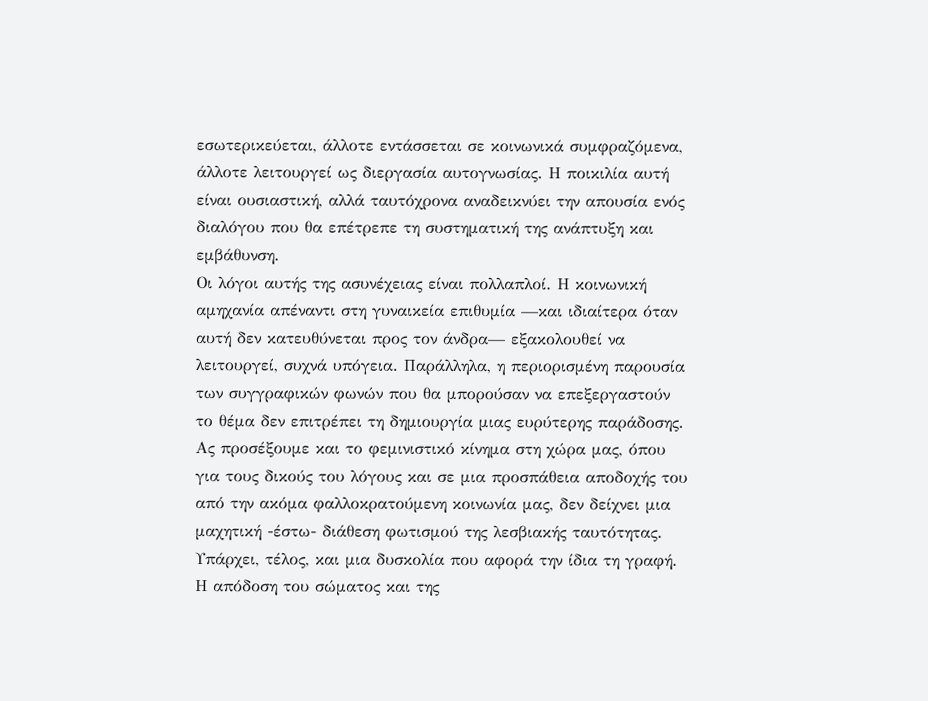εσωτερικεύεται, άλλοτε εντάσσεται σε κοινωνικά συμφραζόμενα, άλλοτε λειτουργεί ως διεργασία αυτογνωσίας. Η ποικιλία αυτή είναι ουσιαστική, αλλά ταυτόχρονα αναδεικνύει την απουσία ενός διαλόγου που θα επέτρεπε τη συστηματική της ανάπτυξη και εμβάθυνση.
Οι λόγοι αυτής της ασυνέχειας είναι πολλαπλοί. Η κοινωνική αμηχανία απέναντι στη γυναικεία επιθυμία —και ιδιαίτερα όταν αυτή δεν κατευθύνεται προς τον άνδρα— εξακολουθεί να λειτουργεί, συχνά υπόγεια. Παράλληλα, η περιορισμένη παρουσία των συγγραφικών φωνών που θα μπορούσαν να επεξεργαστούν το θέμα δεν επιτρέπει τη δημιουργία μιας ευρύτερης παράδοσης.
Ας προσέξουμε και το φεμινιστικό κίνημα στη χώρα μας, όπου για τους δικούς του λόγους και σε μια προσπάθεια αποδοχής του από την ακόμα φαλλοκρατούμενη κοινωνία μας, δεν δείχνει μια μαχητική -έστω- διάθεση φωτισμού της λεσβιακής ταυτότητας.
Υπάρχει, τέλος, και μια δυσκολία που αφορά την ίδια τη γραφή. Η απόδοση του σώματος και της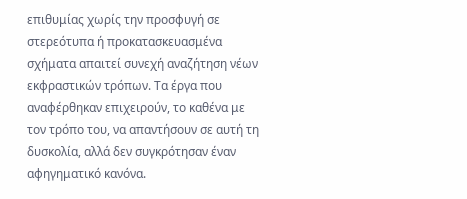επιθυμίας χωρίς την προσφυγή σε στερεότυπα ή προκατασκευασμένα σχήματα απαιτεί συνεχή αναζήτηση νέων εκφραστικών τρόπων. Τα έργα που αναφέρθηκαν επιχειρούν, το καθένα με τον τρόπο του, να απαντήσουν σε αυτή τη δυσκολία, αλλά δεν συγκρότησαν έναν αφηγηματικό κανόνα.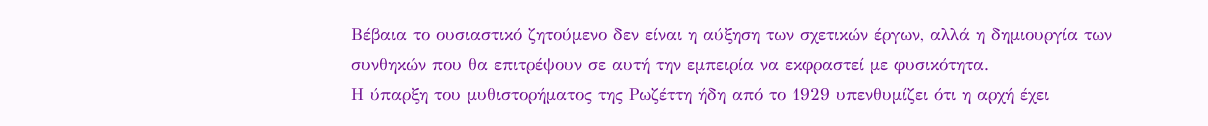Βέβαια το ουσιαστικό ζητούμενο δεν είναι η αύξηση των σχετικών έργων, αλλά η δημιουργία των συνθηκών που θα επιτρέψουν σε αυτή την εμπειρία να εκφραστεί με φυσικότητα.
Η ύπαρξη του μυθιστορήματος της Ρωζέττη ήδη από το 1929 υπενθυμίζει ότι η αρχή έχει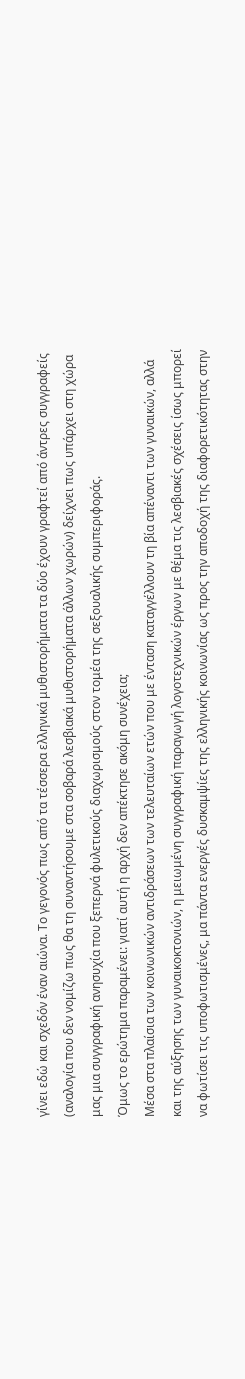γίνει εδώ και σχεδόν έναν αιώνα. Το γεγονός πως από τα τέσσερα ελληνικά μυθιστορήματα τα δύο έχουν γραφτεί από άντρες συγγραφείς (αναλογία που δεν νομίζω πως θα τη συναντήσουμε στα σοβαρά λεσβιακά μυθιστορήματα άλλων χωρών) δείχνει πως υπάρχει στη χώρα μας μια συγγραφική ανησυχία που ξεπερνά φυλετικούς διαχωρισμούς στον τομέα της σεξουαλικής συμπεριφοράς.
Όμως το ερώτημα παραμένει: γιατί αυτή η αρχή δεν απέκτησε ακόμη συνέχεια;
Μέσα στα πλαίσια των κοινωνικών αντιδράσεων των τελευταίων ετών που με ένταση καταγγέλλουν τη βία απέναντι των γυναικών, αλλά και της αύξησης των γυναικοκτονιών, η μειωμένη συγγραφική παραγωγή λογοτεχνικών έργων με θέμα τις λεσβιακές σχέσεις ίσως μπορεί να φωτίσει τις υποφωτισμένες, μα πάντα ενεργές δυσκαμψίες της ελληνικής κοινωνίας ως προς την αποδοχή της διαφορετικότητας στην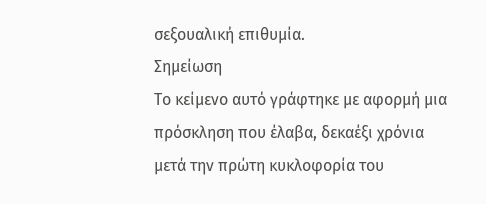σεξουαλική επιθυμία.
Σημείωση
Το κείμενο αυτό γράφτηκε με αφορμή μια πρόσκληση που έλαβα, δεκαέξι χρόνια μετά την πρώτη κυκλοφορία του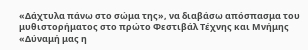«Δάχτυλα πάνω στο σώμα της», να διαβάσω απόσπασμα του μυθιστορήματος στο πρώτο Φεστιβάλ Τέχνης και Μνήμης «Δύναμή μας η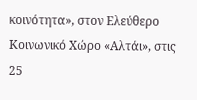κοινότητα», στον Ελεύθερο Κοινωνικό Χώρο «Αλτάι», στις 25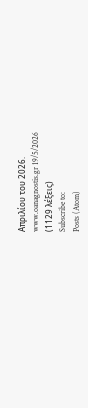Απριλίου του 2026.
www.oanagnostis.gr 19/5/2026
(1129 λέξεις)
Subscribe to:
Posts (Atom)